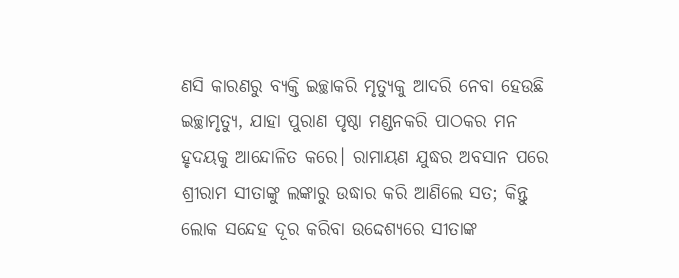ଣସି କାରଣରୁ ବ୍ୟକ୍ତି ଇଚ୍ଛାକରି ମୃତ୍ୟୁକୁ ଆଦରି ନେବା ହେଉଛି ଇଚ୍ଛାମୃତ୍ୟୁ, ଯାହା ପୁରାଣ ପୃଷ୍ଠା ମଣ୍ଡନକରି ପାଠକର ମନ ହୃଦୟକୁ ଆନ୍ଦୋଳିତ କରେ। ରାମାୟଣ ଯୁଦ୍ଧର ଅବସାନ ପରେ ଶ୍ରୀରାମ ସୀତାଙ୍କୁ ଲଙ୍କାରୁ ଉଦ୍ଧାର କରି ଆଣିଲେ ସତ; କିନ୍ତୁ ଲୋକ ସନ୍ଦେହ ଦୂର କରିବା ଉଦ୍ଦେଶ୍ୟରେ ସୀତାଙ୍କ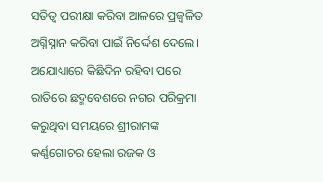ସତିତ୍ୱ ପରୀକ୍ଷା କରିବା ଆଳରେ ପ୍ରଜ୍ୱଳିତ ଅଗ୍ନିସ୍ନାନ କରିବା ପାଇଁ ନିର୍ଦ୍ଦେଶ ଦେଲେ। ଅଯୋଧ୍ୟାରେ କିଛିଦିନ ରହିବା ପରେ ରାତିରେ ଛଦ୍ମବେଶରେ ନଗର ପରିକ୍ରମା କରୁଥିବା ସମୟରେ ଶ୍ରୀରାମଙ୍କ କର୍ଣ୍ଣଗୋଚର ହେଲା ରଜକ ଓ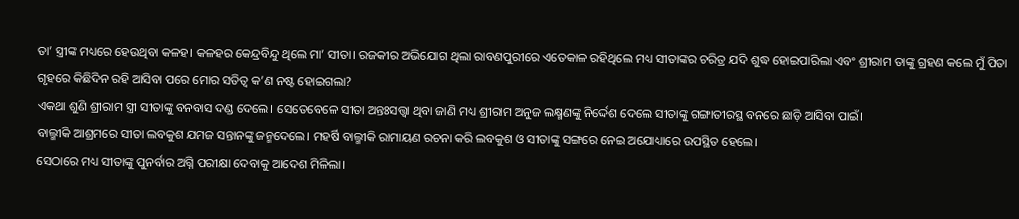ତା’ ସ୍ତ୍ରୀଙ୍କ ମଧ୍ୟରେ ହେଉଥିବା କଳହ। କଳହର କେନ୍ଦ୍ରବିନ୍ଦୁ ଥିଲେ ମା’ ସୀତା। ରଜକୀର ଅଭିଯୋଗ ଥିଲା ରାବଣପୁରୀରେ ଏତେକାଳ ରହିଥିଲେ ମଧ୍ୟ ସୀତାଙ୍କର ଚରିତ୍ର ଯଦି ଶୁଦ୍ଧ ହୋଇପାରିଲା ଏବଂ ଶ୍ରୀରାମ ତାଙ୍କୁ ଗ୍ରହଣ କଲେ ମୁଁ ପିତା ଗୃହରେ କିଛିଦିନ ରହି ଆସିବା ପରେ ମୋର ସତିତ୍ୱ କ’ଣ ନଷ୍ଟ ହୋଇଗଲା?
ଏକଥା ଶୁଣି ଶ୍ରୀରାମ ସ୍ତ୍ରୀ ସୀତାଙ୍କୁ ବନବାସ ଦଣ୍ଡ ଦେଲେ। ସେତେବେଳେ ସୀତା ଅନ୍ତଃସତ୍ତ୍ୱା ଥିବା ଜାଣି ମଧ୍ୟ ଶ୍ରୀରାମ ଅନୁଜ ଲକ୍ଷ୍ମଣଙ୍କୁ ନିର୍ଦ୍ଦେଶ ଦେଲେ ସୀତାଙ୍କୁ ଗଙ୍ଗାତୀରସ୍ଥ ବନରେ ଛାଡ଼ି ଆସିବା ପାଇଁ।
ବାଲ୍ମୀକି ଆଶ୍ରମରେ ସୀତା ଲବକୁଶ ଯମଜ ସନ୍ତାନଙ୍କୁ ଜନ୍ମଦେଲେ। ମହର୍ଷି ବାଲ୍ମୀକି ରାମାୟଣ ରଚନା କରି ଲବକୁଶ ଓ ସୀତାଙ୍କୁ ସଙ୍ଗରେ ନେଇ ଅଯୋଧ୍ୟାରେ ଉପସ୍ଥିତ ହେଲେ।
ସେଠାରେ ମଧ୍ୟ ସୀତାଙ୍କୁ ପୁନର୍ବାର ଅଗ୍ନି ପରୀକ୍ଷା ଦେବାକୁ ଆଦେଶ ମିଳିଲା।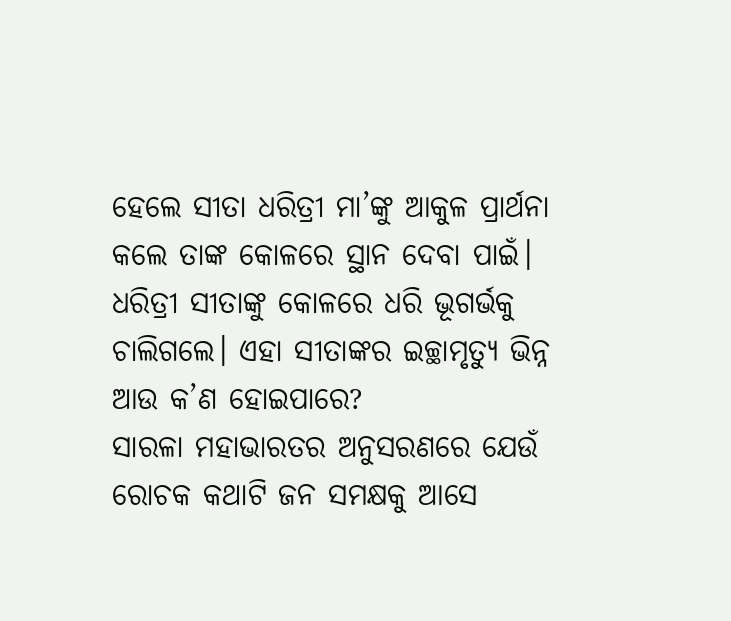ହେଲେ ସୀତା ଧରିତ୍ରୀ ମା’ଙ୍କୁ ଆକୁଳ ପ୍ରାର୍ଥନା କଲେ ତାଙ୍କ କୋଳରେ ସ୍ଥାନ ଦେବା ପାଇଁ। ଧରିତ୍ରୀ ସୀତାଙ୍କୁ କୋଳରେ ଧରି ଭୂଗର୍ଭକୁ ଚାଲିଗଲେ। ଏହା ସୀତାଙ୍କର ଇଚ୍ଛାମୃତ୍ୟୁ ଭିନ୍ନ ଆଉ କ’ଣ ହୋଇପାରେ?
ସାରଳା ମହାଭାରତର ଅନୁସରଣରେ ଯେଉଁ ରୋଚକ କଥାଟି ଜନ ସମକ୍ଷକୁ ଆସେ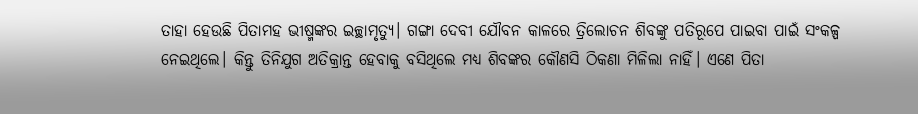ତାହା ହେଉଛି ପିତାମହ ଭୀଷ୍ମଙ୍କର ଇଚ୍ଛାମୃତ୍ୟୁ। ଗଙ୍ଗା ଦେବୀ ଯୌବନ କାଳରେ ତ୍ରିଲୋଚନ ଶିବଙ୍କୁ ପତିରୂପେ ପାଇବା ପାଇଁ ସଂକଳ୍ପ ନେଇଥିଲେ। କିନ୍ତୁ ତିନିଯୁଗ ଅତିକ୍ରାନ୍ତ ହେବାକୁ ବସିଥିଲେ ମଧ୍ୟ ଶିବଙ୍କର କୌଣସି ଠିକଣା ମିଳିଲା ନାହିଁ। ଏଣେ ପିତା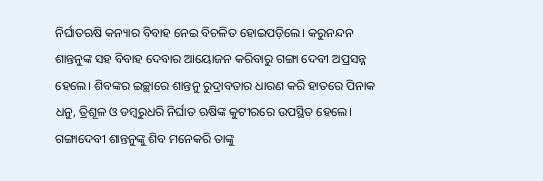ନିର୍ଘାତଋଷି କନ୍ୟାର ବିବାହ ନେଇ ବିଚଳିତ ହୋଇପଡ଼ିଲେ। କରୁନନ୍ଦନ ଶାନ୍ତନୁଙ୍କ ସହ ବିବାହ ଦେବାର ଆୟୋଜନ କରିବାରୁ ଗଙ୍ଗା ଦେବୀ ଅପ୍ରସନ୍ନ ହେଲେ। ଶିବଙ୍କର ଇଚ୍ଛାରେ ଶାନ୍ତନୁ ରୁଦ୍ରାବତାର ଧାରଣ କରି ହାତରେ ପିନାକ ଧନୁ, ତ୍ରିଶୂଳ ଓ ଡମ୍ବରୁଧରି ନିର୍ଘାତ ଋଷିଙ୍କ କୁଟୀରରେ ଉପସ୍ଥିତ ହେଲେ। ଗଙ୍ଗାଦେବୀ ଶାନ୍ତନୁଙ୍କୁ ଶିବ ମନେକରି ତାଙ୍କୁ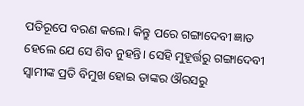ପତିରୂପେ ବରଣ କଲେ। କିନ୍ତୁ ପରେ ଗଙ୍ଗାଦେବୀ ଜ୍ଞାତ ହେଲେ ଯେ ସେ ଶିବ ନୁହନ୍ତି। ସେହି ମୁହୂର୍ତ୍ତରୁ ଗଙ୍ଗାଦେବୀ ସ୍ବାମୀଙ୍କ ପ୍ରତି ବିମୁଖ ହୋଇ ତାଙ୍କର ଔରସରୁ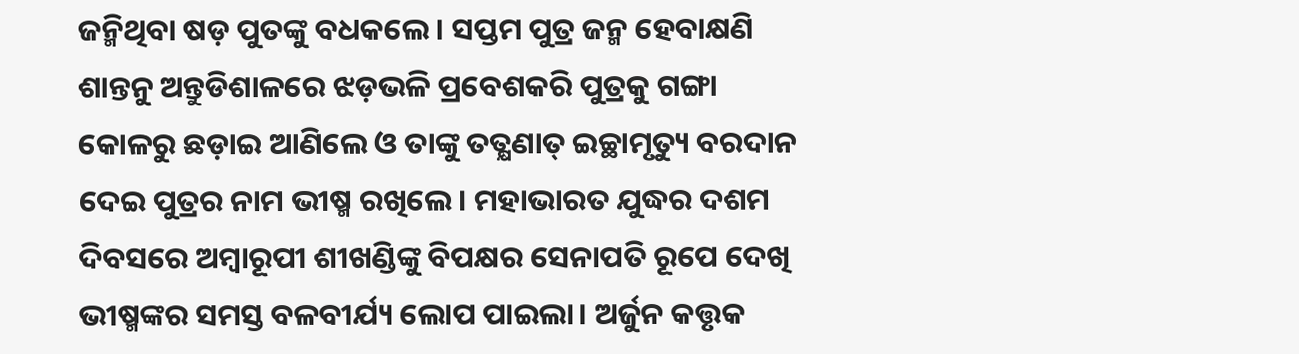ଜନ୍ମିଥିବା ଷଡ଼ ପୁତଙ୍କୁ ବଧକଲେ। ସପ୍ତମ ପୁତ୍ର ଜନ୍ମ ହେବାକ୍ଷଣି ଶାନ୍ତନୁ ଅନ୍ତୁଡିଶାଳରେ ଝଡ଼ଭଳି ପ୍ରବେଶକରି ପୁତ୍ରକୁ ଗଙ୍ଗା କୋଳରୁ ଛଡ଼ାଇ ଆଣିଲେ ଓ ତାଙ୍କୁ ତତ୍କ୍ଷଣାତ୍ ଇଚ୍ଛାମୃତ୍ୟୁ ବରଦାନ ଦେଇ ପୁତ୍ରର ନାମ ଭୀଷ୍ମ ରଖିଲେ। ମହାଭାରତ ଯୁଦ୍ଧର ଦଶମ ଦିବସରେ ଅମ୍ବାରୂପୀ ଶୀଖଣ୍ଡିଙ୍କୁ ବିପକ୍ଷର ସେନାପତି ରୂପେ ଦେଖି ଭୀଷ୍ମଙ୍କର ସମସ୍ତ ବଳବୀର୍ଯ୍ୟ ଲୋପ ପାଇଲା। ଅର୍ଜୁନ କତ୍ତୃକ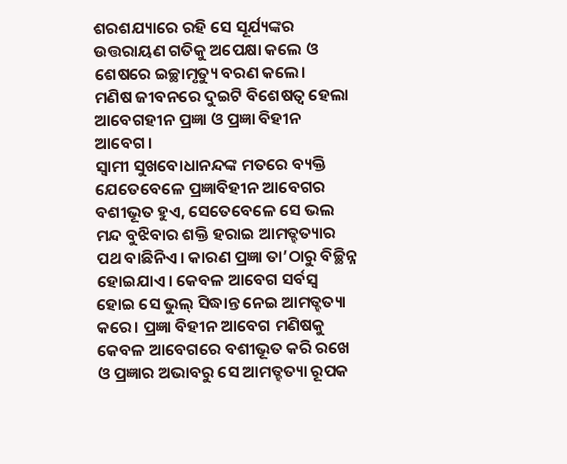ଶରଶଯ୍ୟାରେ ରହି ସେ ସୂର୍ଯ୍ୟଙ୍କର ଉତ୍ତରାୟଣ ଗତିକୁ ଅପେକ୍ଷା କଲେ ଓ ଶେଷରେ ଇଚ୍ଛାମୃତ୍ୟୁ ବରଣ କଲେ।
ମଣିଷ ଜୀବନରେ ଦୁଇଟି ବିଶେଷତ୍ୱ ହେଲା ଆବେଗହୀନ ପ୍ରଜ୍ଞା ଓ ପ୍ରଜ୍ଞା ବିହୀନ ଆବେଗ।
ସ୍ବାମୀ ସୁଖବୋଧାନନ୍ଦଙ୍କ ମତରେ ବ୍ୟକ୍ତି ଯେତେବେଳେ ପ୍ରଜ୍ଞାବିହୀନ ଆବେଗର ବଶୀଭୂତ ହୁଏ, ସେତେବେଳେ ସେ ଭଲ ମନ୍ଦ ବୁଝିବାର ଶକ୍ତି ହରାଇ ଆମତ୍ହତ୍ୟାର ପଥ ବାଛିନିଏ। କାରଣ ପ୍ରଜ୍ଞା ତା’ଠାରୁ ବିଚ୍ଛିନ୍ନ ହୋଇଯାଏ। କେବଳ ଆବେଗ ସର୍ବସ୍ବ ହୋଇ ସେ ଭୁଲ୍ ସିଦ୍ଧାନ୍ତ ନେଇ ଆମତ୍ହତ୍ୟା କରେ। ପ୍ରଜ୍ଞା ବିହୀନ ଆବେଗ ମଣିଷକୁ କେବଳ ଆବେଗରେ ବଶୀଭୂତ କରି ରଖେ ଓ ପ୍ରଜ୍ଞାର ଅଭାବରୁ ସେ ଆମତ୍ହତ୍ୟା ରୂପକ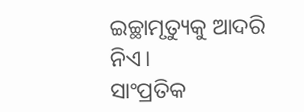ଇଚ୍ଛାମୃତ୍ୟୁକୁ ଆଦରି ନିଏ।
ସାଂପ୍ରତିକ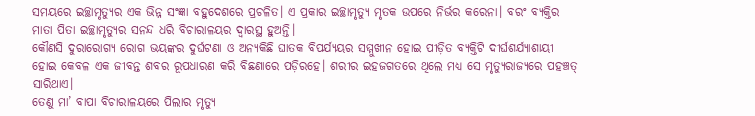ସମୟରେ ଇଚ୍ଛାମୃତ୍ୟୁର ଏକ ଭିନ୍ନ ସଂଜ୍ଞା ବହୁଦେଶରେ ପ୍ରଚଳିତ। ଏ ପ୍ରକାର ଇଚ୍ଛାମୃତ୍ୟୁ ମୃତକ ଉପରେ ନିର୍ଭର କରେନା। ବରଂ ବ୍ୟକ୍ତିର ମାତା ପିତା ଇଚ୍ଛାମୃତ୍ୟୁର ସନନ୍ଦ ଧରି ବିଚାରାଳୟର ଦ୍ୱାରସ୍ଥ ହୁଅନ୍ତି।
କୌଣସି ଦୁରାରୋଗ୍ୟ ରୋଗ ଭୟଙ୍କର ଦୁର୍ଘଟଣା ଓ ଅନ୍ୟକିଛି ଘାତକ ବିପର୍ଯ୍ୟୟର ସମ୍ମୁଖୀନ ହୋଇ ପୀଡ଼ିତ ବ୍ୟକ୍ତିଟି ଦୀର୍ଘଶର୍ଯ୍ୟାଶାୟୀ ହୋଇ କେବଳ ଏକ ଜୀବନ୍ତ ଶବର ରୂପଧାରଣ କରି ବିଛଣାରେ ପଡ଼ିରହେ। ଶରୀର ଇହଜଗତରେ ଥିଲେ ମଧ୍ୟ ସେ ମୃତ୍ୟୁରାଜ୍ୟରେ ପହଞ୍ଚତ୍ ସାରିଥାଏ।
ତେଣୁ ମା’ ବାପା ବିଚାରାଳୟରେ ପିଲାର ମୃତ୍ୟୁ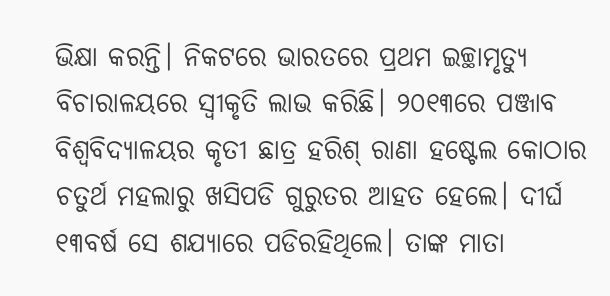ଭିକ୍ଷା କରନ୍ତି। ନିକଟରେ ଭାରତରେ ପ୍ରଥମ ଇଚ୍ଛାମୃତ୍ୟୁ ବିଚାରାଳୟରେ ସ୍ବୀକୃତି ଲାଭ କରିଛି। ୨୦୧୩ରେ ପଞ୍ଜାବ ବିଶ୍ୱବିଦ୍ୟାଳୟର କୃତୀ ଛାତ୍ର ହରିଶ୍ ରାଣା ହଷ୍ଟେଲ କୋଠାର ଚତୁର୍ଥ ମହଲାରୁ ଖସିପଡି ଗୁରୁତର ଆହତ ହେଲେ। ଦୀର୍ଘ ୧୩ବର୍ଷ ସେ ଶଯ୍ୟାରେ ପଡିରହିଥିଲେ। ତାଙ୍କ ମାତା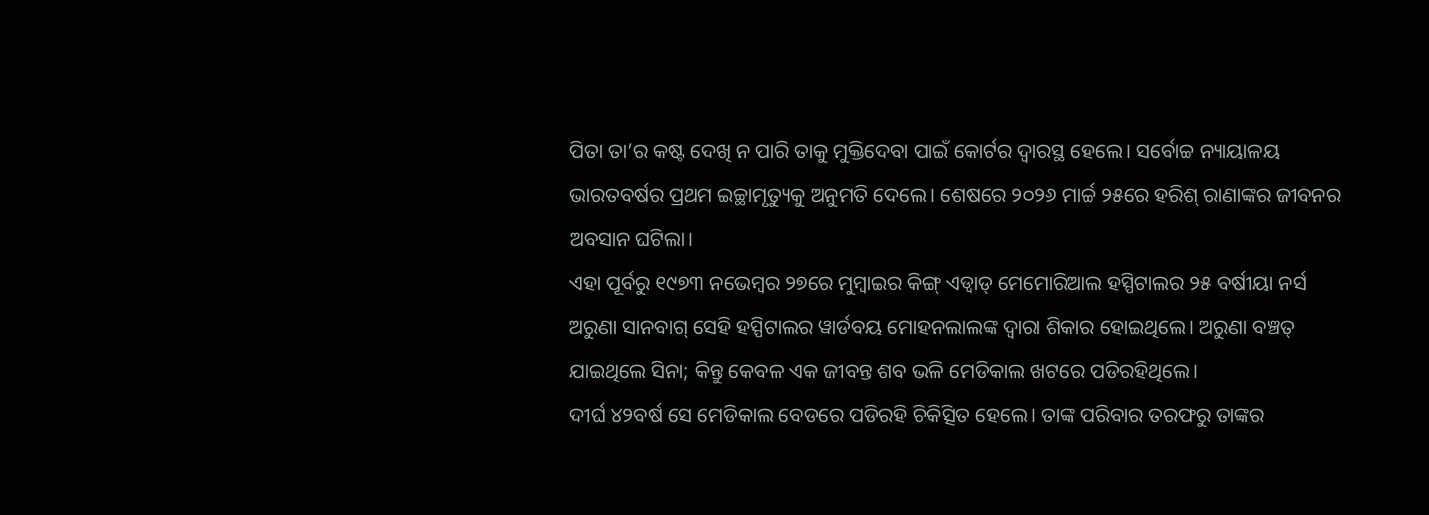ପିତା ତା’ର କଷ୍ଟ ଦେଖି ନ ପାରି ତାକୁ ମୁକ୍ତିଦେବା ପାଇଁ କୋର୍ଟର ଦ୍ୱାରସ୍ଥ ହେଲେ। ସର୍ବୋଚ୍ଚ ନ୍ୟାୟାଳୟ ଭାରତବର୍ଷର ପ୍ରଥମ ଇଚ୍ଛାମୃତ୍ୟୁକୁ ଅନୁମତି ଦେଲେ। ଶେଷରେ ୨୦୨୬ ମାର୍ଚ୍ଚ ୨୫ରେ ହରିଶ୍ ରାଣାଙ୍କର ଜୀବନର ଅବସାନ ଘଟିଲା।
ଏହା ପୂର୍ବରୁ ୧୯୭୩ ନଭେମ୍ବର ୨୭ରେ ମୁମ୍ବାଇର କିଙ୍ଗ୍ ଏଡ୍ୱାଡ୍ ମେମୋରିଆଲ ହସ୍ପିଟାଲର ୨୫ ବର୍ଷୀୟା ନର୍ସ ଅରୁଣା ସାନବାଗ୍ ସେହି ହସ୍ପିଟାଲର ୱାର୍ଡବୟ ମୋହନଲାଲଙ୍କ ଦ୍ୱାରା ଶିକାର ହୋଇଥିଲେ। ଅରୁଣା ବଞ୍ଚତ୍ ଯାଇଥିଲେ ସିନା; କିନ୍ତୁ କେବଳ ଏକ ଜୀବନ୍ତ ଶବ ଭଳି ମେଡିକାଲ ଖଟରେ ପଡିରହିଥିଲେ।
ଦୀର୍ଘ ୪୨ବର୍ଷ ସେ ମେଡିକାଲ ବେଡରେ ପଡିରହି ଚିକିତ୍ସିତ ହେଲେ। ତାଙ୍କ ପରିବାର ତରଫରୁ ତାଙ୍କର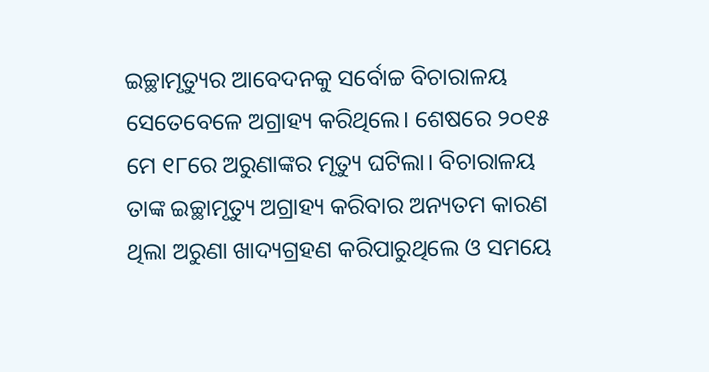ଇଚ୍ଛାମୃତ୍ୟୁର ଆବେଦନକୁ ସର୍ବୋଚ୍ଚ ବିଚାରାଳୟ ସେତେବେଳେ ଅଗ୍ରାହ୍ୟ କରିଥିଲେ। ଶେଷରେ ୨୦୧୫ ମେ ୧୮ରେ ଅରୁଣାଙ୍କର ମୃତ୍ୟୁ ଘଟିଲା। ବିଚାରାଳୟ ତାଙ୍କ ଇଚ୍ଛାମୃତ୍ୟୁ ଅଗ୍ରାହ୍ୟ କରିବାର ଅନ୍ୟତମ କାରଣ ଥିଲା ଅରୁଣା ଖାଦ୍ୟଗ୍ରହଣ କରିପାରୁଥିଲେ ଓ ସମୟେ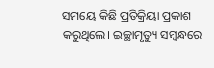ସମୟେ କିଛି ପ୍ରତିକ୍ରିୟା ପ୍ରକାଶ କରୁଥିଲେ। ଇଚ୍ଛାମୃତ୍ୟୁ ସମ୍ବନ୍ଧରେ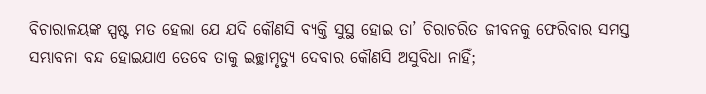ବିଚାରାଳୟଙ୍କ ସ୍ପଷ୍ଟ ମତ ହେଲା ଯେ ଯଦି କୌଣସି ବ୍ୟକ୍ତି ସୁସ୍ଥ ହୋଇ ତା’ ଚିରାଚରିତ ଜୀବନକୁ ଫେରିବାର ସମସ୍ତ ସମ୍ଭାବନା ବନ୍ଦ ହୋଇଯାଏ ତେବେ ତାକୁ ଇଚ୍ଛାମୃତ୍ୟୁ ଦେବାର କୌଣସି ଅସୁବିଧା ନାହିଁ;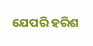ଯେପରି ହରିଶ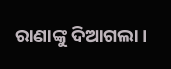ରାଣାଙ୍କୁ ଦିଆଗଲା।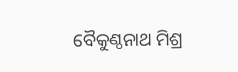ବୈକୁଣ୍ଠନାଥ ମିଶ୍ର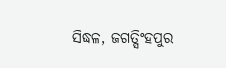ସିଦ୍ଧଳ, ଜଗତ୍ସିଂହପୁର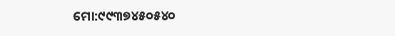ମୋ:୯୯୩୭୪୫୦୫୪୦